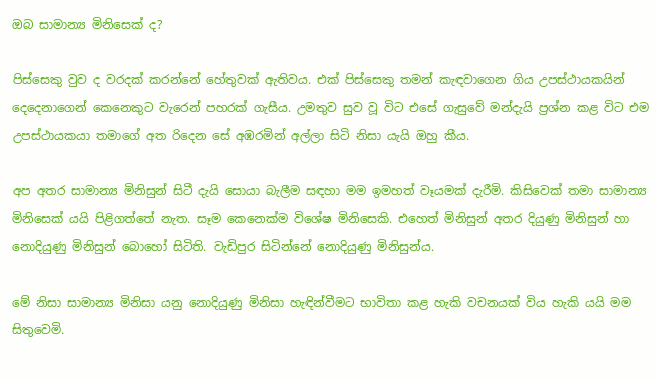ඔබ සාමාන්‍ය මිනිසෙක් ද?

පිස්සෙකු වුව ද වරදක් කරන්නේ හේතුවක් ඇතිවය. එක් පිස්සෙකු තමන් කැඳවාගෙන ගිය උපස්ථායකයින් දෙදෙනාගෙන් කෙනෙකුට වැරෙන් පහරක් ගැසීය. උමතුව සුව වූ විට එසේ ගැසුවේ මන්දැයි ප්‍රශ්න කළ විට එම උපස්ථායකයා තමාගේ අත රිදෙන සේ අඹරමින් අල්ලා සිටි නිසා යැයි ඔහු කීය.

අප අතර සාමාන්‍ය මිනිසුන් සිටී දැයි සොයා බැලීම සඳහා මම ඉමහත් වෑයමක් දැරීමි. කිසිවෙක් තමා සාමාන්‍ය මිනිසෙක් යයි පිළිගත්තේ නැත. සෑම කෙනෙක්ම විශේෂ මිනිසෙකි. එහෙත් මිනිසුන් අතර දියුණු මිනිසුන් හා නොදියුණු මිනිසුන් බොහෝ සිටිති. වැඩිපුර සිටින්නේ නොදියුණු මිනිසුන්ය.

මේ නිසා සාමාන්‍ය මිනිසා යනු නොදියුණු මිනිසා හැඳින්වීමට භාවිතා කළ හැකි වචනයක් විය හැකි යයි මම සිතුවෙමි.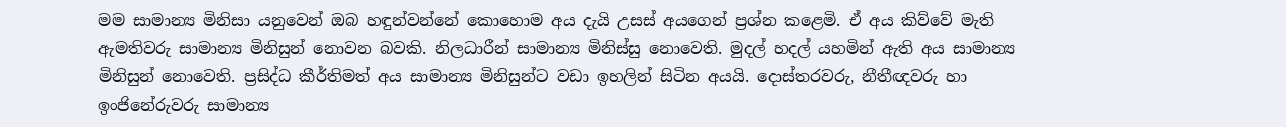මම සාමාන්‍ය මිනිසා යනුවෙන් ඔබ හඳුන්වන්නේ කොහොම අය දැයි උසස් අයගෙන් ප්‍රශ්න කළෙමි. ඒ අය කිව්වේ මැති ඇමතිවරු සාමාන්‍ය මිනිසුන් නොවන බවකි. නිලධාරීන් සාමාන්‍ය මිනිස්සු නොවෙති. මුදල් හදල් යහමින් ඇති අය සාමාන්‍ය මිනිසුන් නොවෙති. ප්‍රසිද්ධ කීර්තිමත් අය සාමාන්‍ය මිනිසුන්ට වඩා ඉහලින් සිටින අයයි. දොස්තරවරු, නීතීඥවරු හා ඉංජිනේරුවරු සාමාන්‍ය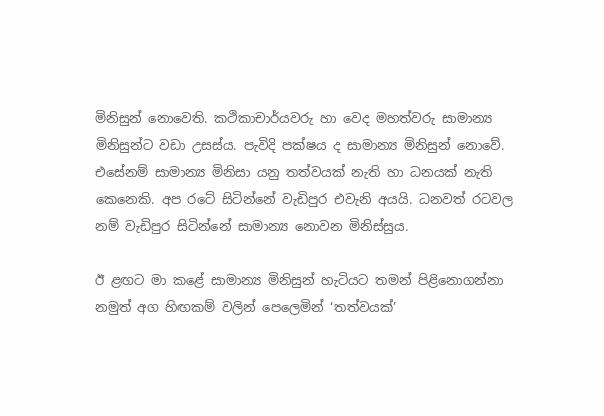මිනිසුන් නොවෙති. කථිකාචාර්යවරු හා වෙද මහත්වරු සාමාන්‍ය මිනිසුන්ට වඩා උසස්ය. පැවිදි පක්ෂය ද සාමාන්‍ය මිනිසුන් නොවේ. එසේනම් සාමාන්‍ය මිනිසා යනු තත්වයක් නැති හා ධනයක් නැති කෙනෙකි. අප රටේ සිටින්නේ වැඩිපුර එවැනි අයයි. ධනවත් රටවල නම් වැඩිපුර සිටින්නේ සාමාන්‍ය නොවන මිනිස්සුය.

ඊ ළඟට මා කළේ සාමාන්‍ය මිනිසුන් හැටියට තමන් පිළිනොගන්නා නමුත් අග හිඟකම් වලින් පෙලෙමින් ‘තත්වයක්’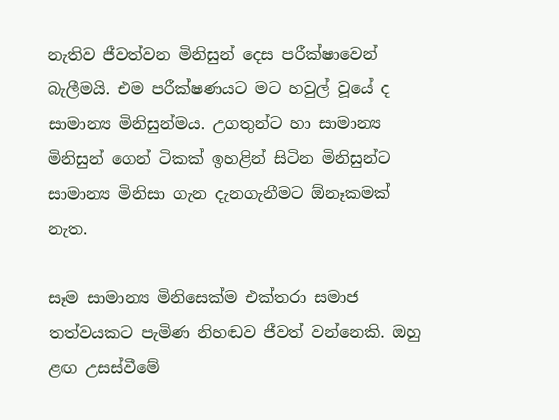නැතිව ජීවත්වන මිනිසුන් දෙස පරීක්ෂාවෙන් බැලීමයි. එම පරීක්ෂණයට මට හවුල් වූයේ ද සාමාන්‍ය මිනිසුන්මය. උගතුන්ට හා සාමාන්‍ය මිනිසුන් ගෙන් ටිකක් ඉහළින් සිටින මිනිසුන්ට සාමාන්‍ය මිනිසා ගැන දැනගැනීමට ඕනෑකමක් නැත.

සෑම සාමාන්‍ය මිනිසෙක්ම එක්තරා සමාජ තත්වයකට පැමිණ නිහඬව ජීවත් වන්නෙකි. ඔහු ළඟ උසස්වීමේ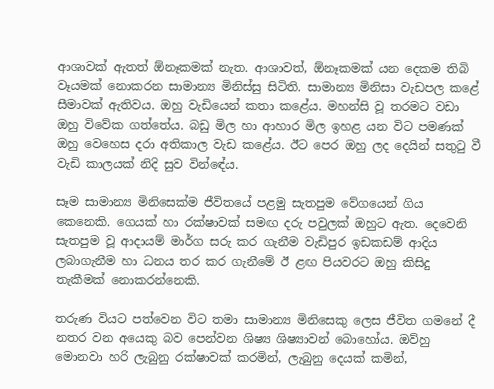ආශාවක් ඇතත් ඕනෑකමක් නැත. ආශාවත්, ඕනෑකමක් යන දෙකම තිබි වෑයමක් නොකරන සාමාන්‍ය මිනිස්සු සිටිති. සාමාන්‍ය මිනිසා වැඩපල කළේ සීමාවක් ඇතිවය. ඔහු වැඩියෙන් කතා කළේය. මහන්සි වූ තරමට වඩා ඔහු විවේක ගත්තේය. බඩු මිල හා ආහාර මිල ඉහළ යන විට පමණක් ඔහු වෙහෙස දරා අතිකාල වැඩ කළේය. ඊට පෙර ඔහු ලද දෙයින් සතුටු වී වැඩි කාලයක් නිදි සුව වින්ඳේය.

සෑම සාමාන්‍ය මිනිසෙක්ම ජීවිතයේ පළමු සැතපුම වේගයෙන් ගිය කෙනෙකි. ගෙයක් හා රක්ෂාවක් සමඟ දරු පවුලක් ඔහුට ඇත. දෙවෙනි සැතපුම වූ ආදායම් මාර්ග සරු කර ගැනීම වැඩිපුර ඉඩකඩම් ආදිය ලබාගැනීම හා ධනය තර කර ගැනීමේ ඊ ළඟ පියවරට ඔහු කිසිදු තැකීමක් නොකරන්නෙකි.

තරුණ වියට පත්වෙන විට තමා සාමාන්‍ය මිනිසෙකු ලෙස ජීවිත ගමනේ දී නතර වන අයෙකු බව පෙන්වන ශිෂ්‍ය ශිෂ්‍යාවන් බොහෝය. ඔව්හු මොනවා හරි ලැබුනු රක්ෂාවක් කරමින්, ලැබුනු දෙයක් කමින්,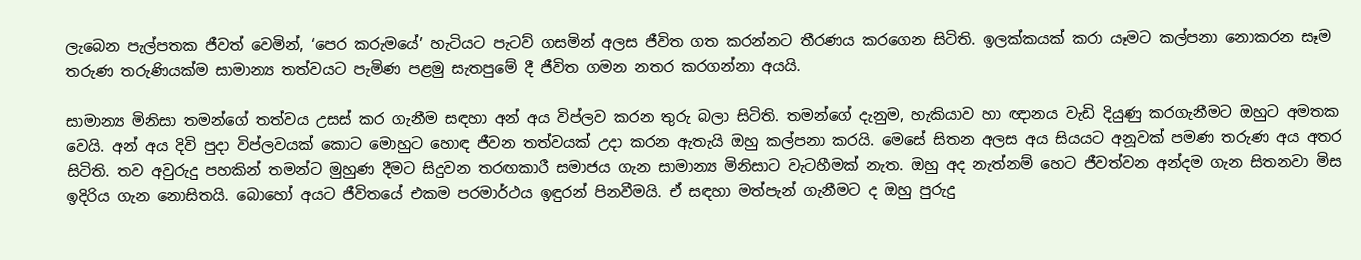ලැබෙන පැල්පතක ජීවත් වෙමින්, ‘පෙර කරුමයේ’ හැටියට පැටව් ගසමින් අලස ජීවිත ගත කරන්නට තීරණය කරගෙන සිටිති. ඉලක්කයක් කරා යෑමට කල්පනා නොකරන සෑම තරුණ තරුණියක්ම සාමාන්‍ය තත්වයට පැමිණ පළමු සැතපුමේ දී ජීවිත ගමන නතර කරගන්නා අයයි.

සාමාන්‍ය මිනිසා තමන්ගේ තත්වය උසස් කර ගැනීම සඳහා අන් අය විප්ලව කරන තුරු බලා සිටිති. තමන්ගේ දැනුම, හැකියාව හා ඥානය වැඩි දියුණු කරගැනීමට ඔහුට අමතක වෙයි. අන් අය දිවි පුදා විප්ලවයක් කොට මොහුට හොඳ ජීවන තත්වයක් උදා කරන ඇතැයි ඔහු කල්පනා කරයි. මෙසේ සිතන අලස අය සියයට අනූවක් පමණ තරුණ අය අතර සිටිති. තව අවුරුදු පහකින් තමන්ට මුහුණ දීමට සිදුවන තරඟකාරී සමාජය ගැන සාමාන්‍ය මිනිසාට වැටහීමක් නැත. ඔහු අද නැත්නම් හෙට ජීවත්වන අන්දම ගැන සිතනවා මිස ඉදිරිය ගැන නොසිතයි. බොහෝ අයට ජීවිතයේ එකම පරමාර්ථය ඉඳුරන් පිනවීමයි. ඒ සඳහා මත්පැන් ගැනීමට ද ඔහු පුරුදු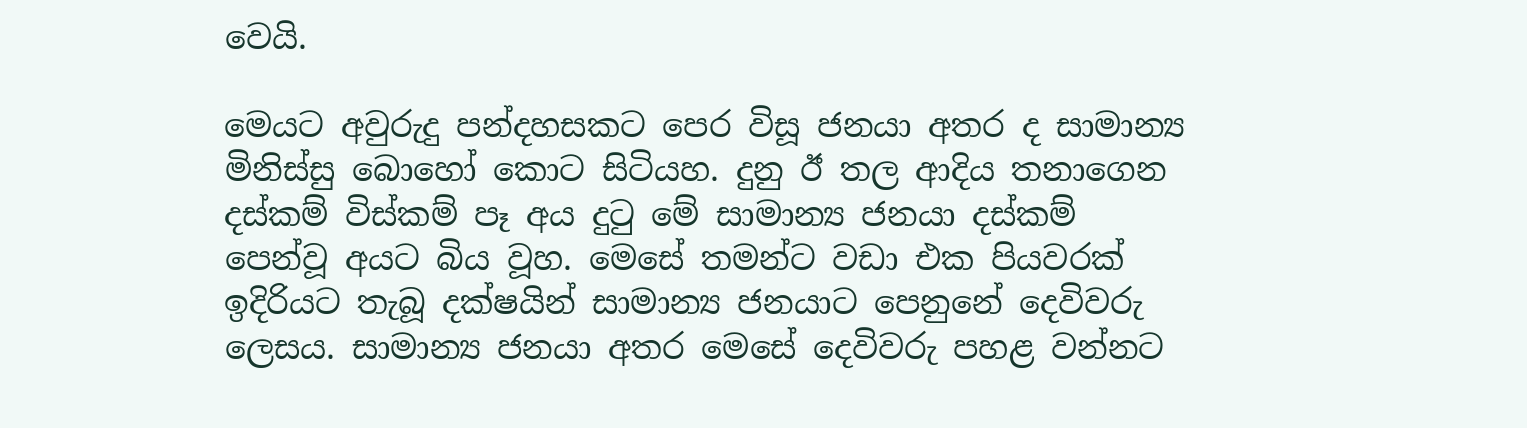වෙයි.

මෙයට අවුරුදු පන්දහසකට පෙර විසූ ජනයා අතර ද සාමාන්‍ය මිනිස්සු බොහෝ කොට සිටියහ. දුනු ඊ තල ආදිය තනාගෙන දස්කම් විස්කම් පෑ අය දුටු මේ සාමාන්‍ය ජනයා දස්කම් පෙන්වූ අයට බිය වූහ. මෙසේ තමන්ට වඩා එක පියවරක් ඉදිරියට තැබූ දක්ෂයින් සාමාන්‍ය ජනයාට පෙනුනේ දෙවිවරු ලෙසය. සාමාන්‍ය ජනයා අතර මෙසේ දෙවිවරු පහළ වන්නට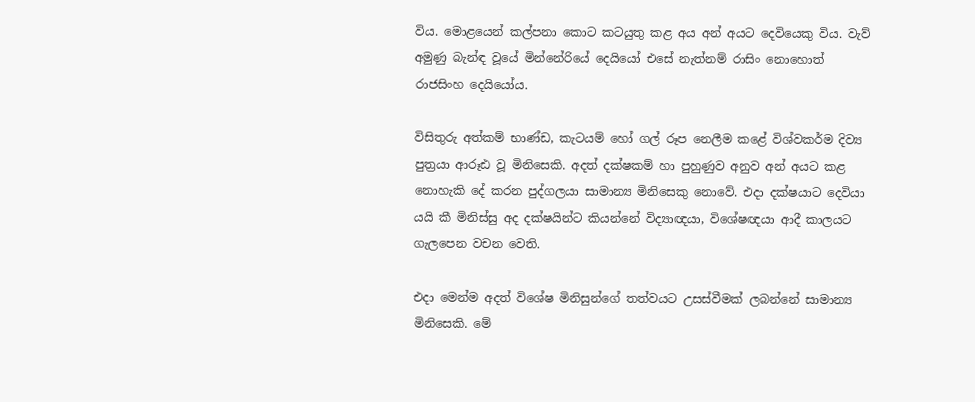විය. මොළයෙන් කල්පනා කොට කටයුතු කළ අය අන් අයට දෙවියෙකු විය. වැව් අමුණු බැන්ඳ වූයේ මින්නේරියේ දෙයියෝ එසේ නැත්නම් රාසිං නොහොත් රාජසිංහ දෙයියෝය.

විසිතුරු අත්කම් භාණ්ඩ, කැටයම් හෝ ගල් රූප නෙලීම කළේ විශ්වකර්ම දිව්‍ය පුත්‍රයා ආරූඪ වූ මිනිසෙකි. අදත් දක්ෂකම් හා පුහුණුව අනුව අන් අයට කළ නොහැකි දේ කරන පුද්ගලයා සාමාන්‍ය මිනිසෙකු නොවේ. එදා දක්ෂයාට දෙවියා යයි කී මිනිස්සු අද දක්ෂයින්ට කියන්නේ විද්‍යාඥයා, විශේෂඥයා ආදී කාලයට ගැලපෙන වචන වෙති.

එදා මෙන්ම අදත් විශේෂ මිනිසුන්ගේ තත්වයට උසස්වීමක් ලබන්නේ සාමාන්‍ය මිනිසෙකි. මේ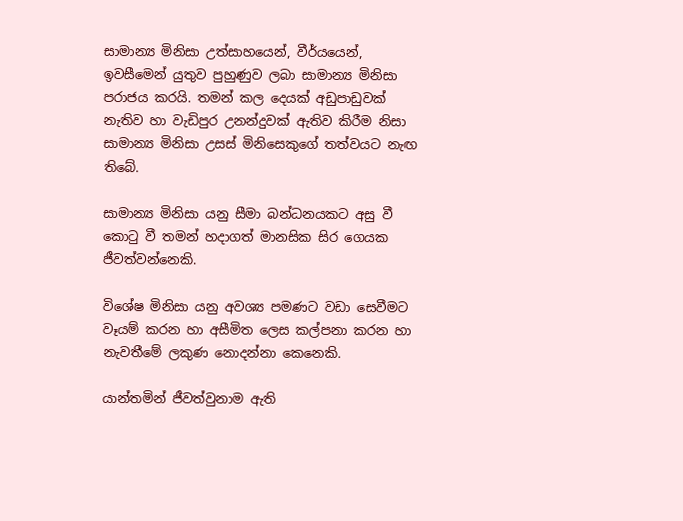සාමාන්‍ය මිනිසා උත්සාහයෙන්, වීර්යයෙන්, ඉවසීමෙන් යුතුව පුහුණුව ලබා සාමාන්‍ය මිනිසා පරාජය කරයි. තමන් කල දෙයක් අඩුපාඩුවක් නැතිව හා වැඩිපුර උනන්දුවක් ඇතිව කිරීම නිසා සාමාන්‍ය මිනිසා උසස් මිනිසෙකුගේ තත්වයට නැඟ තිබේ.

සාමාන්‍ය මිනිසා යනු සීමා බන්ධනයකට අසු වී කොටු වී තමන් හදාගත් මානසික සිර ගෙයක ජීවත්වන්නෙකි.

විශේෂ මිනිසා යනු අවශ්‍ය පමණට වඩා සෙවීමට වෑයම් කරන හා අසීමිත ලෙස කල්පනා කරන හා නැවතීමේ ලකුණ නොදන්නා කෙනෙකි.

යාන්තමින් ජීවත්වුනාම ඇති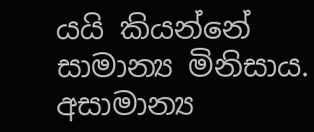යයි කියන්නේ සාමාන්‍ය මිනිසාය. අසාමාන්‍ය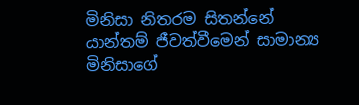මිනිසා නිතරම සිතන්නේ යාන්තම් ජීවත්වීමෙන් සාමාන්‍ය මිනිසාගේ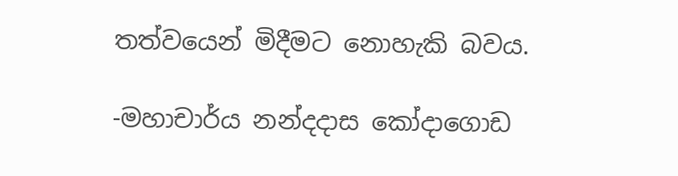තත්වයෙන් මිදීමට නොහැකි බවය.

-මහාචාර්ය නන්දදාස කෝදාගොඩ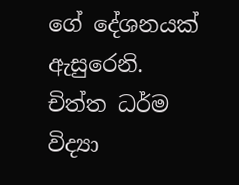ගේ දේශනයක් ඇසුරෙනි. චිත්ත ධර්ම විද්‍යා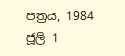පත්‍රය, 1984 ජූලි 1